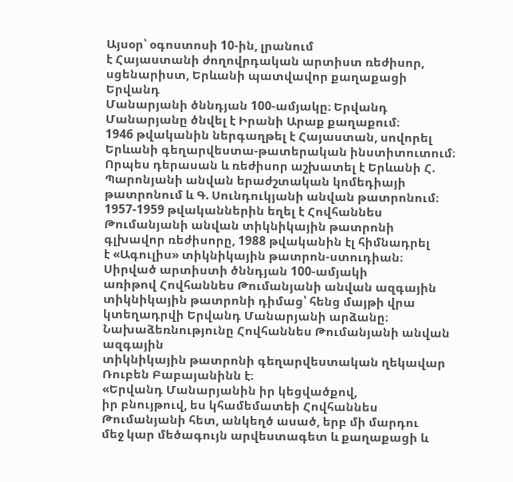Այսօր՝ օգոստոսի 10-ին, լրանում
է Հայաստանի ժողովրդական արտիստ ռեժիսոր, սցենարիստ, Երևանի պատվավոր քաղաքացի Երվանդ
Մանարյանի ծննդյան 100-ամյակը։ Երվանդ Մանարյանը ծնվել է Իրանի Արաք քաղաքում։
1946 թվականին ներգաղթել է Հայաստան, սովորել Երևանի գեղարվեստա-թատերական ինստիտուտում։
Որպես դերասան և ռեժիսոր աշխատել է Երևանի Հ. Պարոնյանի անվան երաժշտական կոմեդիայի
թատրոնում և Գ. Սունդուկյանի անվան թատրոնում։ 1957-1959 թվականներին եղել է Հովհաննես
Թումանյանի անվան տիկնիկային թատրոնի գլխավոր ռեժիսորը, 1988 թվականին էլ հիմնադրել
է «Ագուլիս» տիկնիկային թատրոն-ստուդիան։
Սիրված արտիստի ծննդյան 100-ամյակի
առիթով Հովհաննես Թումանյանի անվան ազգային տիկնիկային թատրոնի դիմաց՝ հենց մայթի վրա
կտեղադրվի Երվանդ Մանարյանի արձանը։ Նախաձեռնությունը Հովհաննես Թումանյանի անվան ազգային
տիկնիկային թատրոնի գեղարվեստական ղեկավար Ռուբեն Բաբայանինն է։
«Երվանդ Մանարյանին իր կեցվածքով,
իր բնույթուվ, ես կհամեմատեի Հովհաննես Թումանյանի հետ, անկեղծ ասած, երբ մի մարդու
մեջ կար մեծագույն արվեստագետ և քաղաքացի և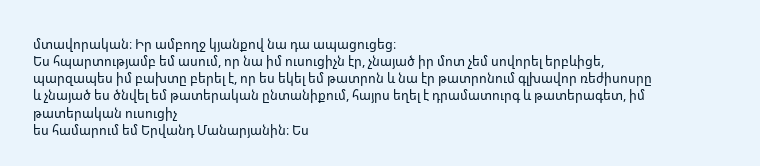մտավորական։ Իր ամբողջ կյանքով նա դա ապացուցեց։
Ես հպարտությամբ եմ ասում, որ նա իմ ուսուցիչն էր, չնայած իր մոտ չեմ սովորել երբևիցե,
պարզապես իմ բախտը բերել է, որ ես եկել եմ թատրոն և նա էր թատրոնում գլխավոր ռեժիսոսրը
և չնայած ես ծնվել եմ թատերական ընտանիքում, հայրս եղել է դրամատուրգ և թատերագետ, իմ թատերական ուսուցիչ
ես համարում եմ Երվանդ Մանարյանին։ Ես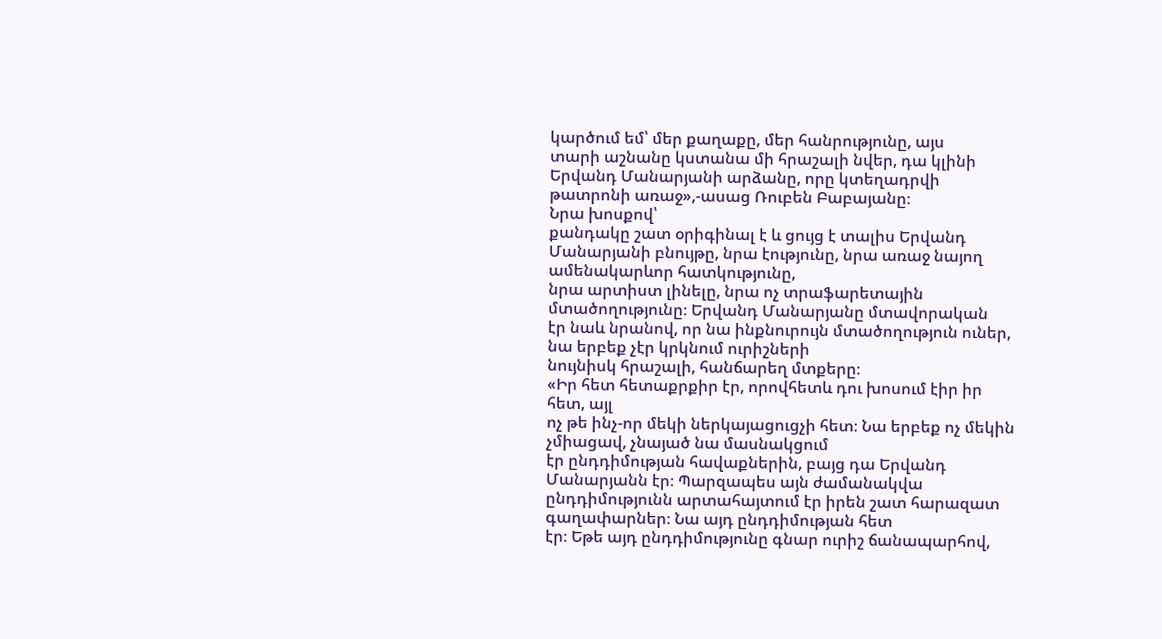կարծում եմ՝ մեր քաղաքը, մեր հանրությունը, այս
տարի աշնանը կստանա մի հրաշալի նվեր, դա կլինի Երվանդ Մանարյանի արձանը, որը կտեղադրվի
թատրոնի առաջ»,-ասաց Ռուբեն Բաբայանը։
Նրա խոսքով՝
քանդակը շատ օրիգինալ է և ցույց է տալիս Երվանդ Մանարյանի բնույթը, նրա էությունը, նրա առաջ նայող ամենակարևոր հատկությունը,
նրա արտիստ լինելը, նրա ոչ տրաֆարետային մտածողությունը։ Երվանդ Մանարյանը մտավորական
էր նաև նրանով, որ նա ինքնուրույն մտածողություն ուներ, նա երբեք չէր կրկնում ուրիշների
նույնիսկ հրաշալի, հանճարեղ մտքերը։
«Իր հետ հետաքրքիր էր, որովհետև դու խոսում էիր իր հետ, այլ
ոչ թե ինչ-որ մեկի ներկայացուցչի հետ։ Նա երբեք ոչ մեկին չմիացավ, չնայած նա մասնակցում
էր ընդդիմության հավաքներին, բայց դա Երվանդ Մանարյանն էր։ Պարզապես այն ժամանակվա
ընդդիմությունն արտահայտում էր իրեն շատ հարազատ գաղափարներ։ Նա այդ ընդդիմության հետ
էր։ Եթե այդ ընդդիմությունը գնար ուրիշ ճանապարհով,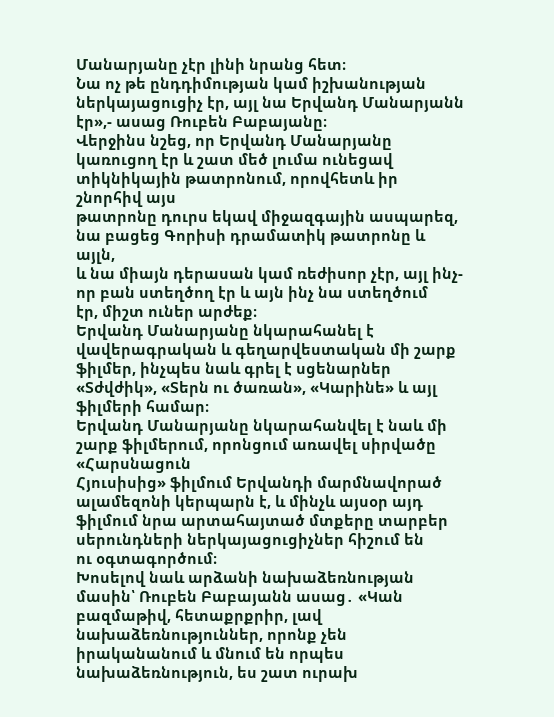Մանարյանը չէր լինի նրանց հետ։
Նա ոչ թե ընդդիմության կամ իշխանության ներկայացուցիչ էր, այլ նա Երվանդ Մանարյանն
էր»,- ասաց Ռուբեն Բաբայանը։
Վերջինս նշեց, որ Երվանդ Մանարյանը
կառուցող էր և շատ մեծ լումա ունեցավ տիկնիկային թատրոնում, որովհետև իր շնորհիվ այս
թատրոնը դուրս եկավ միջազգային ասպարեզ, նա բացեց Գորիսի դրամատիկ թատրոնը և այլն,
և նա միայն դերասան կամ ռեժիսոր չէր, այլ ինչ-որ բան ստեղծող էր և այն ինչ նա ստեղծում
էր, միշտ ուներ արժեք։
Երվանդ Մանարյանը նկարահանել է վավերագրական և գեղարվեստական մի շարք ֆիլմեր, ինչպես նաև գրել է սցենարներ «Տժվժիկ», «Տերն ու ծառան», «Կարինե» և այլ ֆիլմերի համար։
Երվանդ Մանարյանը նկարահանվել է նաև մի շարք ֆիլմերում, որոնցում առավել սիրվածը «Հարսնացուն
Հյուսիսից» ֆիլմում Երվանդի մարմնավորած ալամեզոնի կերպարն է, և մինչև այսօր այդ
ֆիլմում նրա արտահայտած մտքերը տարբեր սերունդների ներկայացուցիչներ հիշում են
ու օգտագործում։
Խոսելով նաև արձանի նախաձեռնության մասին՝ Ռուբեն Բաբայանն ասաց․ «Կան բազմաթիվ, հետաքրքրիր, լավ նախաձեռնություններ, որոնք չեն իրականանում և մնում են որպես նախաձեռնություն, ես շատ ուրախ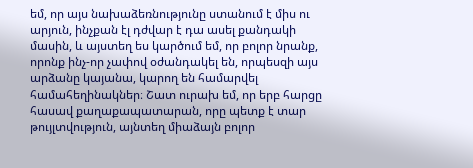եմ, որ այս նախաձեռնությունը ստանում է միս ու արյուն, ինչքան էլ դժվար է դա ասել քանդակի մասին, և այստեղ ես կարծում եմ, որ բոլոր նրանք, որոնք ինչ-որ չափով օժանդակել են, որպեսզի այս արձանը կայանա, կարող են համարվել համահեղինակներ։ Շատ ուրախ եմ, որ երբ հարցը հասավ քաղաքապատարան, որը պետք է տար թույլտվություն, այնտեղ միաձայն բոլոր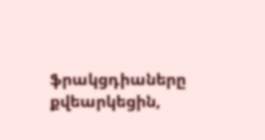ֆրակցդիաները քվեարկեցին,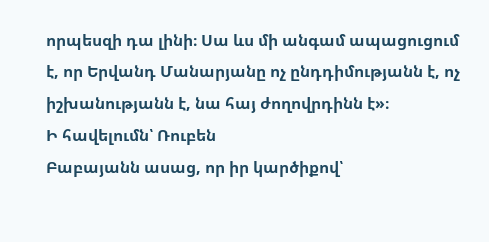որպեսզի դա լինի։ Սա ևս մի անգամ ապացուցում է, որ Երվանդ Մանարյանը ոչ ընդդիմությանն է, ոչ իշխանությանն է, նա հայ ժողովրդինն է»։
Ի հավելումն՝ Ռուբեն
Բաբայանն ասաց, որ իր կարծիքով՝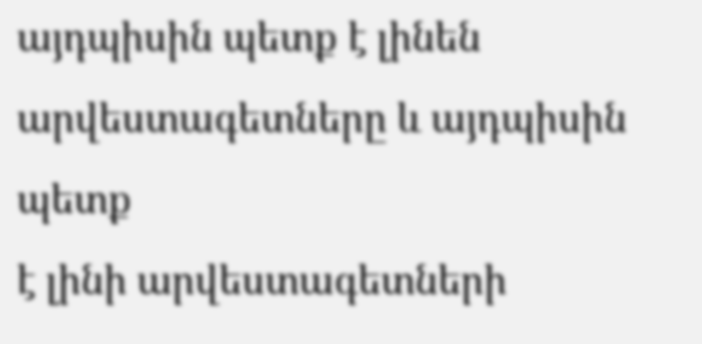այդպիսին պետք է լինեն արվեստագետները և այդպիսին պետք
է լինի արվեստագետների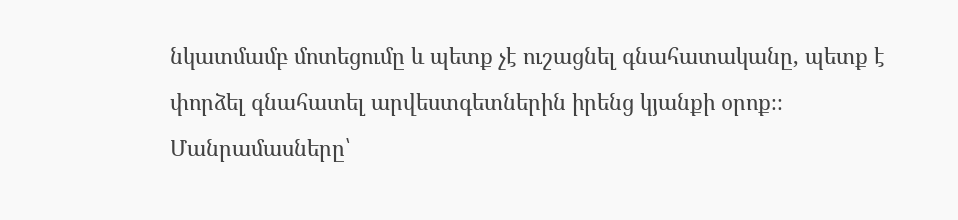նկատմամբ մոտեցումը և պետք չէ ուշացնել գնահատականը, պետք է
փորձել գնահատել արվեստգետներին իրենց կյանքի օրոք։։
Մանրամասները՝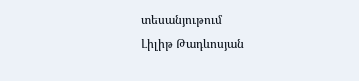տեսանյութում
Լիլիթ Թադևոսյան